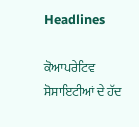Headlines

ਕੋਆਪਰੇਟਿਵ ਸੋਸਾਇਟੀਆਂ ਦੇ ਹੱਦ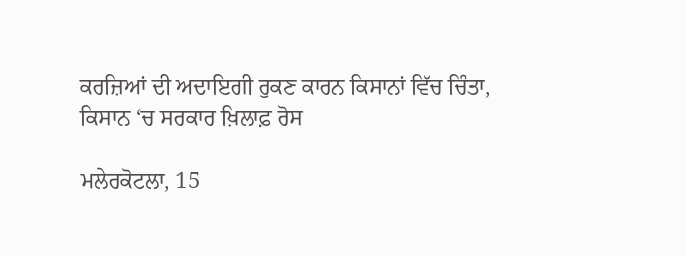ਕਰਜ਼ਿਆਂ ਦੀ ਅਦਾਇਗੀ ਰੁਕਣ ਕਾਰਨ ਕਿਸਾਨਾਂ ਵਿੱਚ ਚਿੰਤਾ, ਕਿਸਾਨ ‘ਚ ਸਰਕਾਰ ਖ਼ਿਲਾਫ਼ ਰੋਸ

ਮਲੇਰਕੋਟਲਾ, 15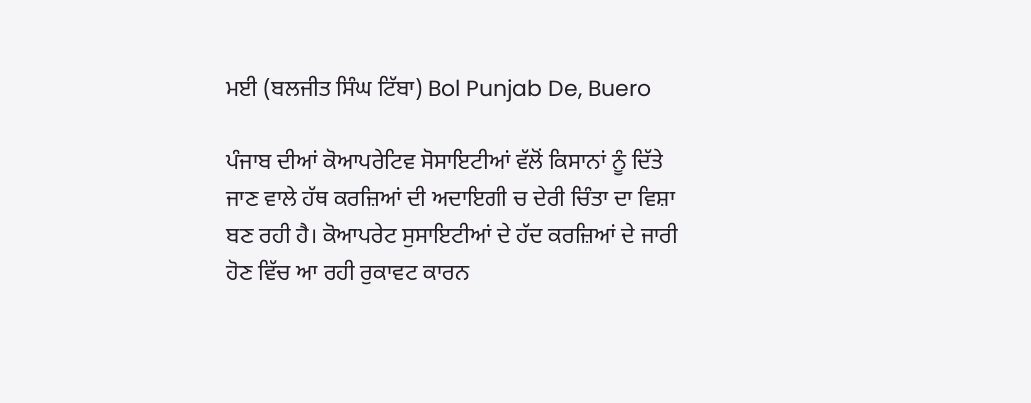ਮਈ (ਬਲਜੀਤ ਸਿੰਘ ਟਿੱਬਾ) Bol Punjab De, Buero

ਪੰਜਾਬ ਦੀਆਂ ਕੋਆਪਰੇਟਿਵ ਸੋਸਾਇਟੀਆਂ ਵੱਲੋਂ ਕਿਸਾਨਾਂ ਨੂੰ ਦਿੱਤੇ ਜਾਣ ਵਾਲੇ ਹੱਥ ਕਰਜ਼ਿਆਂ ਦੀ ਅਦਾਇਗੀ ਚ ਦੇਰੀ ਚਿੰਤਾ ਦਾ ਵਿਸ਼ਾ ਬਣ ਰਹੀ ਹੈ। ਕੋਆਪਰੇਟ ਸੁਸਾਇਟੀਆਂ ਦੇ ਹੱਦ ਕਰਜ਼ਿਆਂ ਦੇ ਜਾਰੀ ਹੋਣ ਵਿੱਚ ਆ ਰਹੀ ਰੁਕਾਵਟ ਕਾਰਨ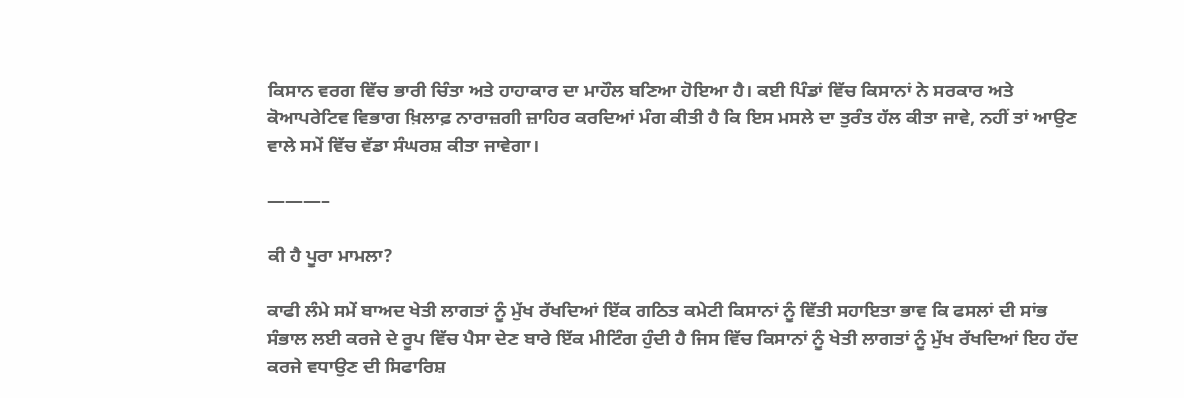ਕਿਸਾਨ ਵਰਗ ਵਿੱਚ ਭਾਰੀ ਚਿੰਤਾ ਅਤੇ ਹਾਹਾਕਾਰ ਦਾ ਮਾਹੌਲ ਬਣਿਆ ਹੋਇਆ ਹੈ। ਕਈ ਪਿੰਡਾਂ ਵਿੱਚ ਕਿਸਾਨਾਂ ਨੇ ਸਰਕਾਰ ਅਤੇ ਕੋਆਪਰੇਟਿਵ ਵਿਭਾਗ ਖ਼ਿਲਾਫ਼ ਨਾਰਾਜ਼ਗੀ ਜ਼ਾਹਿਰ ਕਰਦਿਆਂ ਮੰਗ ਕੀਤੀ ਹੈ ਕਿ ਇਸ ਮਸਲੇ ਦਾ ਤੁਰੰਤ ਹੱਲ ਕੀਤਾ ਜਾਵੇ, ਨਹੀਂ ਤਾਂ ਆਉਣ ਵਾਲੇ ਸਮੇਂ ਵਿੱਚ ਵੱਡਾ ਸੰਘਰਸ਼ ਕੀਤਾ ਜਾਵੇਗਾ।

———–

ਕੀ ਹੈ ਪੂਰਾ ਮਾਮਲਾ?

ਕਾਫੀ ਲੰਮੇ ਸਮੇਂ ਬਾਅਦ ਖੇਤੀ ਲਾਗਤਾਂ ਨੂੰ ਮੁੱਖ ਰੱਖਦਿਆਂ ਇੱਕ ਗਠਿਤ ਕਮੇਟੀ ਕਿਸਾਨਾਂ ਨੂੰ ਵਿੱਤੀ ਸਹਾਇਤਾ ਭਾਵ ਕਿ ਫਸਲਾਂ ਦੀ ਸਾਂਭ ਸੰਭਾਲ ਲਈ ਕਰਜੇ ਦੇ ਰੂਪ ਵਿੱਚ ਪੈਸਾ ਦੇਣ ਬਾਰੇ ਇੱਕ ਮੀਟਿੰਗ ਹੁੰਦੀ ਹੈ ਜਿਸ ਵਿੱਚ ਕਿਸਾਨਾਂ ਨੂੰ ਖੇਤੀ ਲਾਗਤਾਂ ਨੂੰ ਮੁੱਖ ਰੱਖਦਿਆਂ ਇਹ ਹੱਦ ਕਰਜੇ ਵਧਾਉਣ ਦੀ ਸਿਫਾਰਿਸ਼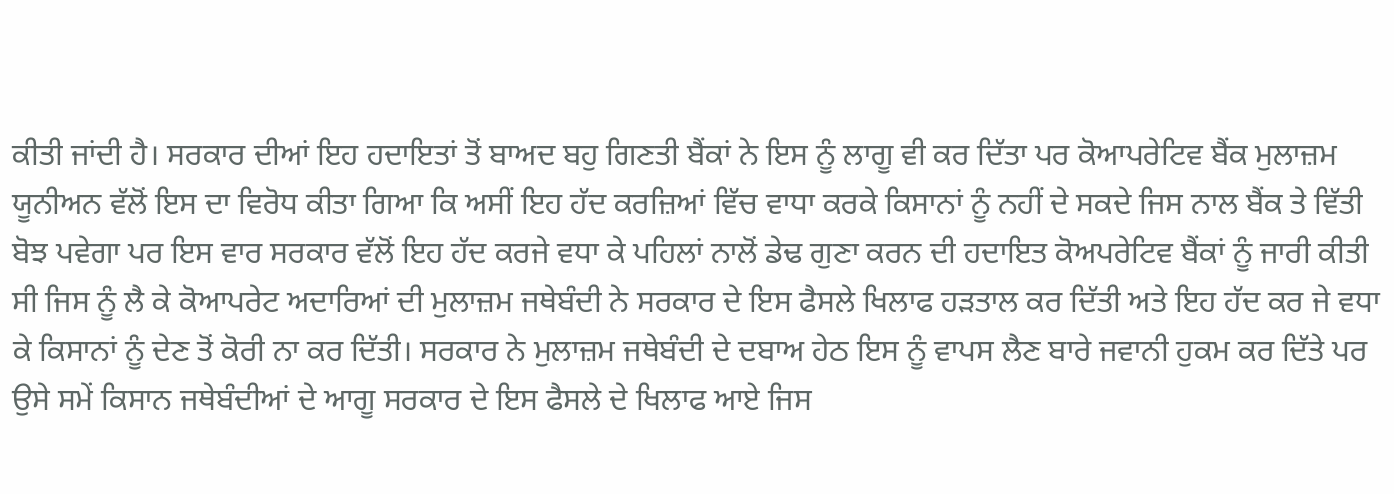ਕੀਤੀ ਜਾਂਦੀ ਹੈ। ਸਰਕਾਰ ਦੀਆਂ ਇਹ ਹਦਾਇਤਾਂ ਤੋਂ ਬਾਅਦ ਬਹੁ ਗਿਣਤੀ ਬੈਂਕਾਂ ਨੇ ਇਸ ਨੂੰ ਲਾਗੂ ਵੀ ਕਰ ਦਿੱਤਾ ਪਰ ਕੋਆਪਰੇਟਿਵ ਬੈਂਕ ਮੁਲਾਜ਼ਮ ਯੂਨੀਅਨ ਵੱਲੋਂ ਇਸ ਦਾ ਵਿਰੋਧ ਕੀਤਾ ਗਿਆ ਕਿ ਅਸੀਂ ਇਹ ਹੱਦ ਕਰਜ਼ਿਆਂ ਵਿੱਚ ਵਾਧਾ ਕਰਕੇ ਕਿਸਾਨਾਂ ਨੂੰ ਨਹੀਂ ਦੇ ਸਕਦੇ ਜਿਸ ਨਾਲ ਬੈਂਕ ਤੇ ਵਿੱਤੀ ਬੋਝ ਪਵੇਗਾ ਪਰ ਇਸ ਵਾਰ ਸਰਕਾਰ ਵੱਲੋਂ ਇਹ ਹੱਦ ਕਰਜੇ ਵਧਾ ਕੇ ਪਹਿਲਾਂ ਨਾਲੋਂ ਡੇਢ ਗੁਣਾ ਕਰਨ ਦੀ ਹਦਾਇਤ ਕੋਅਪਰੇਟਿਵ ਬੈਂਕਾਂ ਨੂੰ ਜਾਰੀ ਕੀਤੀ ਸੀ ਜਿਸ ਨੂੰ ਲੈ ਕੇ ਕੋਆਪਰੇਟ ਅਦਾਰਿਆਂ ਦੀ ਮੁਲਾਜ਼ਮ ਜਥੇਬੰਦੀ ਨੇ ਸਰਕਾਰ ਦੇ ਇਸ ਫੈਸਲੇ ਖਿਲਾਫ ਹੜਤਾਲ ਕਰ ਦਿੱਤੀ ਅਤੇ ਇਹ ਹੱਦ ਕਰ ਜੇ ਵਧਾ ਕੇ ਕਿਸਾਨਾਂ ਨੂੰ ਦੇਣ ਤੋਂ ਕੋਰੀ ਨਾ ਕਰ ਦਿੱਤੀ। ਸਰਕਾਰ ਨੇ ਮੁਲਾਜ਼ਮ ਜਥੇਬੰਦੀ ਦੇ ਦਬਾਅ ਹੇਠ ਇਸ ਨੂੰ ਵਾਪਸ ਲੈਣ ਬਾਰੇ ਜਵਾਨੀ ਹੁਕਮ ਕਰ ਦਿੱਤੇ ਪਰ ਉਸੇ ਸਮੇਂ ਕਿਸਾਨ ਜਥੇਬੰਦੀਆਂ ਦੇ ਆਗੂ ਸਰਕਾਰ ਦੇ ਇਸ ਫੈਸਲੇ ਦੇ ਖਿਲਾਫ ਆਏ ਜਿਸ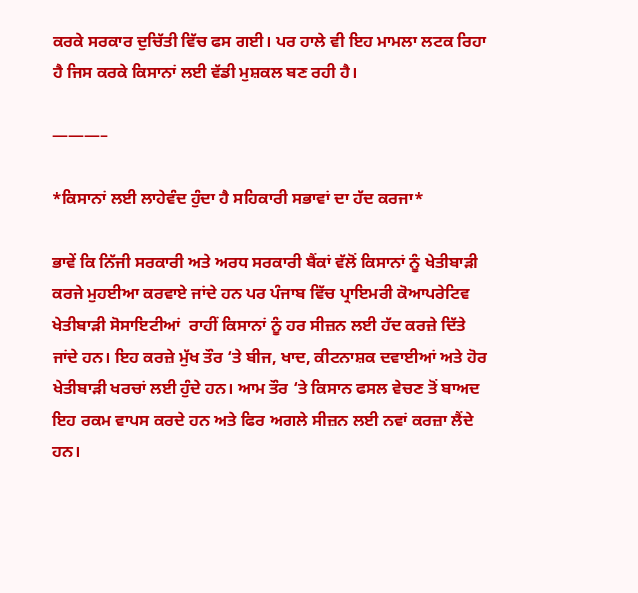ਕਰਕੇ ਸਰਕਾਰ ਦੁਚਿੱਤੀ ਵਿੱਚ ਫਸ ਗਈ। ਪਰ ਹਾਲੇ ਵੀ ਇਹ ਮਾਮਲਾ ਲਟਕ ਰਿਹਾ ਹੈ ਜਿਸ ਕਰਕੇ ਕਿਸਾਨਾਂ ਲਈ ਵੱਡੀ ਮੁਸ਼ਕਲ ਬਣ ਰਹੀ ਹੈ।

———–

*ਕਿਸਾਨਾਂ ਲਈ ਲਾਹੇਵੰਦ ਹੁੰਦਾ ਹੈ ਸਹਿਕਾਰੀ ਸਭਾਵਾਂ ਦਾ ਹੱਦ ਕਰਜਾ*

ਭਾਵੇਂ ਕਿ ਨਿੱਜੀ ਸਰਕਾਰੀ ਅਤੇ ਅਰਧ ਸਰਕਾਰੀ ਬੈਂਕਾਂ ਵੱਲੋਂ ਕਿਸਾਨਾਂ ਨੂੰ ਖੇਤੀਬਾੜੀ ਕਰਜੇ ਮੁਹਈਆ ਕਰਵਾਏ ਜਾਂਦੇ ਹਨ ਪਰ ਪੰਜਾਬ ਵਿੱਚ ਪ੍ਰਾਇਮਰੀ ਕੋਆਪਰੇਟਿਵ ਖੇਤੀਬਾੜੀ ਸੋਸਾਇਟੀਆਂ  ਰਾਹੀਂ ਕਿਸਾਨਾਂ ਨੂੰ ਹਰ ਸੀਜ਼ਨ ਲਈ ਹੱਦ ਕਰਜ਼ੇ ਦਿੱਤੇ ਜਾਂਦੇ ਹਨ। ਇਹ ਕਰਜ਼ੇ ਮੁੱਖ ਤੌਰ ‘ਤੇ ਬੀਜ, ਖਾਦ, ਕੀਟਨਾਸ਼ਕ ਦਵਾਈਆਂ ਅਤੇ ਹੋਰ ਖੇਤੀਬਾੜੀ ਖਰਚਾਂ ਲਈ ਹੁੰਦੇ ਹਨ। ਆਮ ਤੌਰ ‘ਤੇ ਕਿਸਾਨ ਫਸਲ ਵੇਚਣ ਤੋਂ ਬਾਅਦ ਇਹ ਰਕਮ ਵਾਪਸ ਕਰਦੇ ਹਨ ਅਤੇ ਫਿਰ ਅਗਲੇ ਸੀਜ਼ਨ ਲਈ ਨਵਾਂ ਕਰਜ਼ਾ ਲੈਂਦੇ ਹਨ।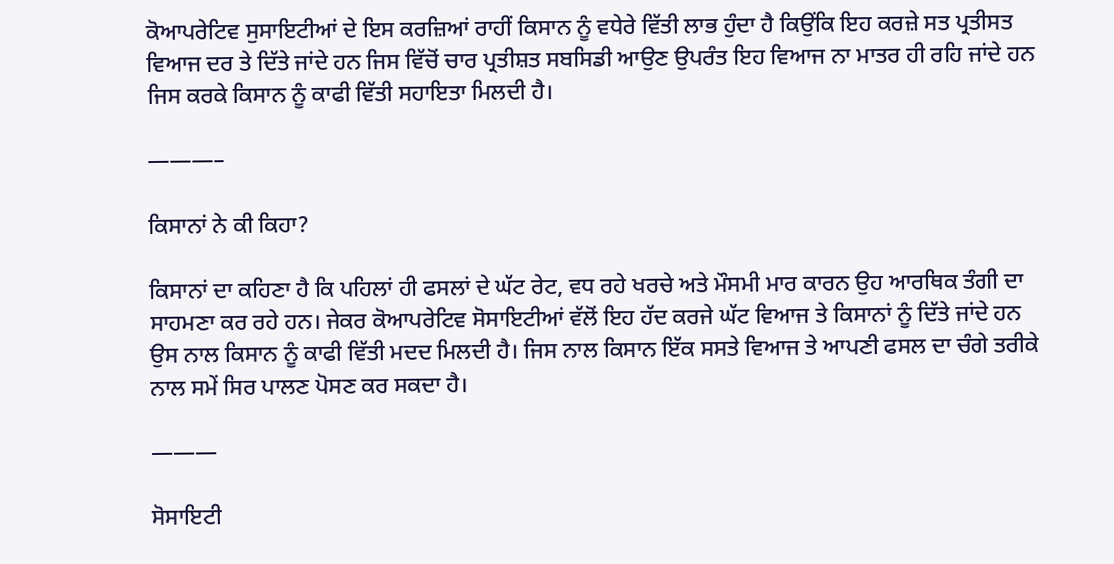ਕੋਆਪਰੇਟਿਵ ਸੁਸਾਇਟੀਆਂ ਦੇ ਇਸ ਕਰਜ਼ਿਆਂ ਰਾਹੀਂ ਕਿਸਾਨ ਨੂੰ ਵਧੇਰੇ ਵਿੱਤੀ ਲਾਭ ਹੁੰਦਾ ਹੈ ਕਿਉਂਕਿ ਇਹ ਕਰਜ਼ੇ ਸਤ ਪ੍ਰਤੀਸਤ ਵਿਆਜ ਦਰ ਤੇ ਦਿੱਤੇ ਜਾਂਦੇ ਹਨ ਜਿਸ ਵਿੱਚੋਂ ਚਾਰ ਪ੍ਰਤੀਸ਼ਤ ਸਬਸਿਡੀ ਆਉਣ ਉਪਰੰਤ ਇਹ ਵਿਆਜ ਨਾ ਮਾਤਰ ਹੀ ਰਹਿ ਜਾਂਦੇ ਹਨ ਜਿਸ ਕਰਕੇ ਕਿਸਾਨ ਨੂੰ ਕਾਫੀ ਵਿੱਤੀ ਸਹਾਇਤਾ ਮਿਲਦੀ ਹੈ।

———–

ਕਿਸਾਨਾਂ ਨੇ ਕੀ ਕਿਹਾ?

ਕਿਸਾਨਾਂ ਦਾ ਕਹਿਣਾ ਹੈ ਕਿ ਪਹਿਲਾਂ ਹੀ ਫਸਲਾਂ ਦੇ ਘੱਟ ਰੇਟ, ਵਧ ਰਹੇ ਖਰਚੇ ਅਤੇ ਮੌਸਮੀ ਮਾਰ ਕਾਰਨ ਉਹ ਆਰਥਿਕ ਤੰਗੀ ਦਾ ਸਾਹਮਣਾ ਕਰ ਰਹੇ ਹਨ। ਜੇਕਰ ਕੋਆਪਰੇਟਿਵ ਸੋਸਾਇਟੀਆਂ ਵੱਲੋਂ ਇਹ ਹੱਦ ਕਰਜੇ ਘੱਟ ਵਿਆਜ ਤੇ ਕਿਸਾਨਾਂ ਨੂੰ ਦਿੱਤੇ ਜਾਂਦੇ ਹਨ ਉਸ ਨਾਲ ਕਿਸਾਨ ਨੂੰ ਕਾਫੀ ਵਿੱਤੀ ਮਦਦ ਮਿਲਦੀ ਹੈ। ਜਿਸ ਨਾਲ ਕਿਸਾਨ ਇੱਕ ਸਸਤੇ ਵਿਆਜ ਤੇ ਆਪਣੀ ਫਸਲ ਦਾ ਚੰਗੇ ਤਰੀਕੇ ਨਾਲ ਸਮੇਂ ਸਿਰ ਪਾਲਣ ਪੋਸਣ ਕਰ ਸਕਦਾ ਹੈ।

———

ਸੋਸਾਇਟੀ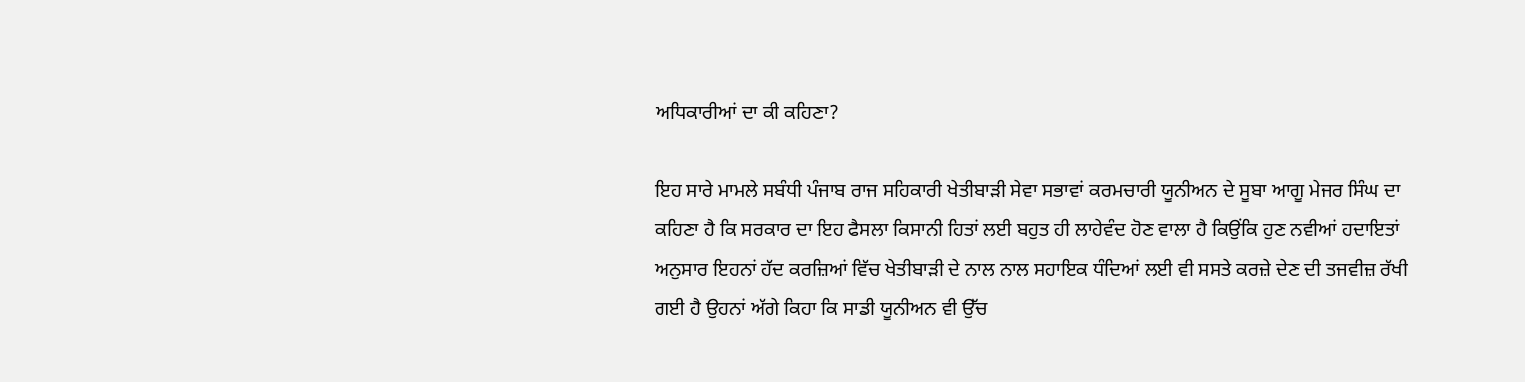ਅਧਿਕਾਰੀਆਂ ਦਾ ਕੀ ਕਹਿਣਾ?

ਇਹ ਸਾਰੇ ਮਾਮਲੇ ਸਬੰਧੀ ਪੰਜਾਬ ਰਾਜ ਸਹਿਕਾਰੀ ਖੇਤੀਬਾੜੀ ਸੇਵਾ ਸਭਾਵਾਂ ਕਰਮਚਾਰੀ ਯੂਨੀਅਨ ਦੇ ਸੂਬਾ ਆਗੂ ਮੇਜਰ ਸਿੰਘ ਦਾ ਕਹਿਣਾ ਹੈ ਕਿ ਸਰਕਾਰ ਦਾ ਇਹ ਫੈਸਲਾ ਕਿਸਾਨੀ ਹਿਤਾਂ ਲਈ ਬਹੁਤ ਹੀ ਲਾਹੇਵੰਦ ਹੋਣ ਵਾਲਾ ਹੈ ਕਿਉਂਕਿ ਹੁਣ ਨਵੀਆਂ ਹਦਾਇਤਾਂ ਅਨੁਸਾਰ ਇਹਨਾਂ ਹੱਦ ਕਰਜ਼ਿਆਂ ਵਿੱਚ ਖੇਤੀਬਾੜੀ ਦੇ ਨਾਲ ਨਾਲ ਸਹਾਇਕ ਧੰਦਿਆਂ ਲਈ ਵੀ ਸਸਤੇ ਕਰਜ਼ੇ ਦੇਣ ਦੀ ਤਜਵੀਜ਼ ਰੱਖੀ ਗਈ ਹੈ ਉਹਨਾਂ ਅੱਗੇ ਕਿਹਾ ਕਿ ਸਾਡੀ ਯੂਨੀਅਨ ਵੀ ਉੱਚ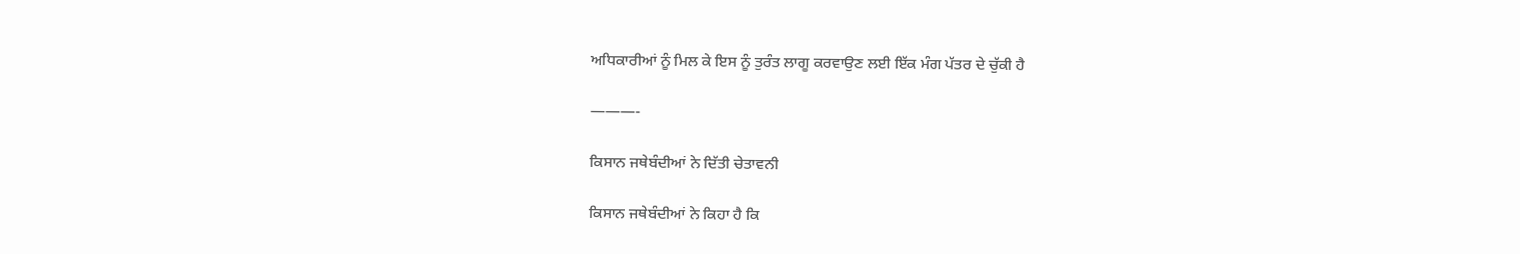ਅਧਿਕਾਰੀਆਂ ਨੂੰ ਮਿਲ ਕੇ ਇਸ ਨੂੰ ਤੁਰੰਤ ਲਾਗੂ ਕਰਵਾਉਣ ਲਈ ਇੱਕ ਮੰਗ ਪੱਤਰ ਦੇ ਚੁੱਕੀ ਹੈ

———-

ਕਿਸਾਨ ਜਥੇਬੰਦੀਆਂ ਨੇ ਦਿੱਤੀ ਚੇਤਾਵਨੀ

ਕਿਸਾਨ ਜਥੇਬੰਦੀਆਂ ਨੇ ਕਿਹਾ ਹੈ ਕਿ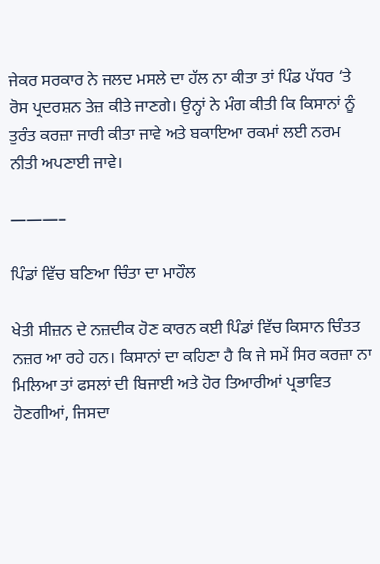ਜੇਕਰ ਸਰਕਾਰ ਨੇ ਜਲਦ ਮਸਲੇ ਦਾ ਹੱਲ ਨਾ ਕੀਤਾ ਤਾਂ ਪਿੰਡ ਪੱਧਰ ‘ਤੇ ਰੋਸ ਪ੍ਰਦਰਸ਼ਨ ਤੇਜ਼ ਕੀਤੇ ਜਾਣਗੇ। ਉਨ੍ਹਾਂ ਨੇ ਮੰਗ ਕੀਤੀ ਕਿ ਕਿਸਾਨਾਂ ਨੂੰ ਤੁਰੰਤ ਕਰਜ਼ਾ ਜਾਰੀ ਕੀਤਾ ਜਾਵੇ ਅਤੇ ਬਕਾਇਆ ਰਕਮਾਂ ਲਈ ਨਰਮ ਨੀਤੀ ਅਪਣਾਈ ਜਾਵੇ।

———–

ਪਿੰਡਾਂ ਵਿੱਚ ਬਣਿਆ ਚਿੰਤਾ ਦਾ ਮਾਹੌਲ

ਖੇਤੀ ਸੀਜ਼ਨ ਦੇ ਨਜ਼ਦੀਕ ਹੋਣ ਕਾਰਨ ਕਈ ਪਿੰਡਾਂ ਵਿੱਚ ਕਿਸਾਨ ਚਿੰਤਤ ਨਜ਼ਰ ਆ ਰਹੇ ਹਨ। ਕਿਸਾਨਾਂ ਦਾ ਕਹਿਣਾ ਹੈ ਕਿ ਜੇ ਸਮੇਂ ਸਿਰ ਕਰਜ਼ਾ ਨਾ ਮਿਲਿਆ ਤਾਂ ਫਸਲਾਂ ਦੀ ਬਿਜਾਈ ਅਤੇ ਹੋਰ ਤਿਆਰੀਆਂ ਪ੍ਰਭਾਵਿਤ ਹੋਣਗੀਆਂ, ਜਿਸਦਾ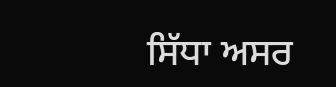ਸਿੱਧਾ ਅਸਰ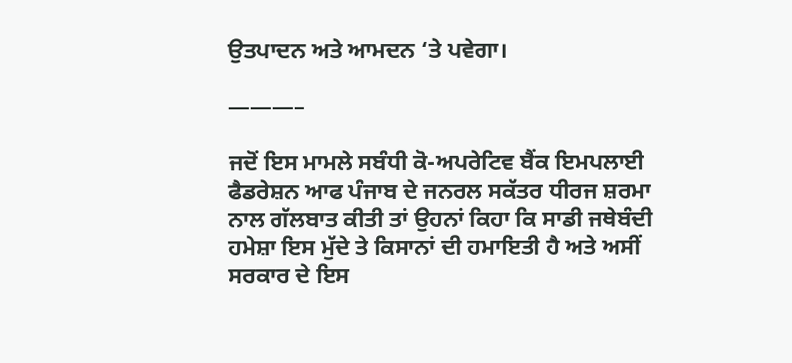ਉਤਪਾਦਨ ਅਤੇ ਆਮਦਨ ‘ਤੇ ਪਵੇਗਾ।

———–

ਜਦੋਂ ਇਸ ਮਾਮਲੇ ਸਬੰਧੀ ਕੋ-ਅਪਰੇਟਿਵ ਬੈਂਕ ਇਮਪਲਾਈ ਫੈਡਰੇਸ਼ਨ ਆਫ ਪੰਜਾਬ ਦੇ ਜਨਰਲ ਸਕੱਤਰ ਧੀਰਜ ਸ਼ਰਮਾ ਨਾਲ ਗੱਲਬਾਤ ਕੀਤੀ ਤਾਂ ਉਹਨਾਂ ਕਿਹਾ ਕਿ ਸਾਡੀ ਜਥੇਬੰਦੀ ਹਮੇਸ਼ਾ ਇਸ ਮੁੱਦੇ ਤੇ ਕਿਸਾਨਾਂ ਦੀ ਹਮਾਇਤੀ ਹੈ ਅਤੇ ਅਸੀਂ ਸਰਕਾਰ ਦੇ ਇਸ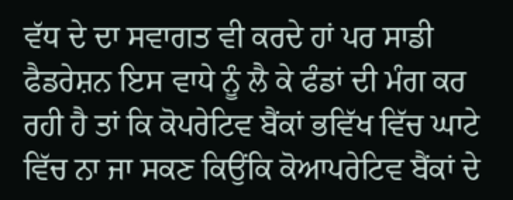ਵੱਧ ਦੇ ਦਾ ਸਵਾਗਤ ਵੀ ਕਰਦੇ ਹਾਂ ਪਰ ਸਾਡੀ ਫੈਡਰੇਸ਼ਨ ਇਸ ਵਾਧੇ ਨੂੰ ਲੈ ਕੇ ਫੰਡਾਂ ਦੀ ਮੰਗ ਕਰ ਰਹੀ ਹੈ ਤਾਂ ਕਿ ਕੋਪਰੇਟਿਵ ਬੈਂਕਾਂ ਭਵਿੱਖ ਵਿੱਚ ਘਾਟੇ ਵਿੱਚ ਨਾ ਜਾ ਸਕਣ ਕਿਉਂਕਿ ਕੋਆਪਰੇਟਿਵ ਬੈਂਕਾਂ ਦੇ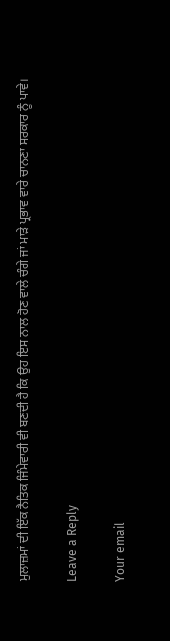ਮੁਲਾਜ਼ਮਾਂ ਦੀ ਇੱਕ ਨੈਤਿਕ ਜਿੰਮੇਵਾਰੀ ਵੀ ਬਣਦੀ ਹੈ ਕਿ ਉਹ ਇਸ ਨਾਲ ਹੋਣ ਵਾਲੇ ਚੰਗੇ ਜਾਂ ਮਾੜੇ ਪ੍ਰਭਾਵ ਵਾਰੇ ਚਾਨਣਾ ਸਰਕਾਰ ਨੂੰ ਪਾਵੇ।

Leave a Reply

Your email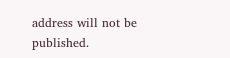address will not be published.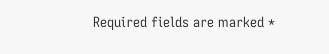Required fields are marked *